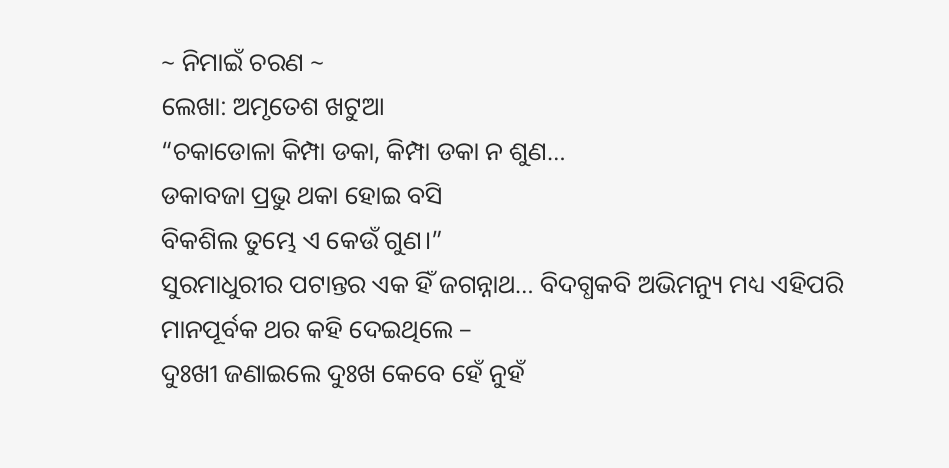~ ନିମାଇଁ ଚରଣ ~
ଲେଖା: ଅମୃତେଶ ଖଟୁଆ
“ଚକାଡୋଳା କିମ୍ପା ଡକା, କିମ୍ପା ଡକା ନ ଶୁଣ…
ଡକାବଜା ପ୍ରଭୁ ଥକା ହୋଇ ବସି
ବିକଶିଲ ତୁମ୍ଭେ ଏ କେଉଁ ଗୁଣ।”
ସୁରମାଧୁରୀର ପଟାନ୍ତର ଏକ ହିଁ ଜଗନ୍ନାଥ… ବିଦଗ୍ଧକବି ଅଭିମନ୍ୟୁ ମଧ୍ୟ ଏହିପରି ମାନପୂର୍ବକ ଥର କହି ଦେଇଥିଲେ –
ଦୁଃଖୀ ଜଣାଇଲେ ଦୁଃଖ କେବେ ହେଁ ନୁହଁ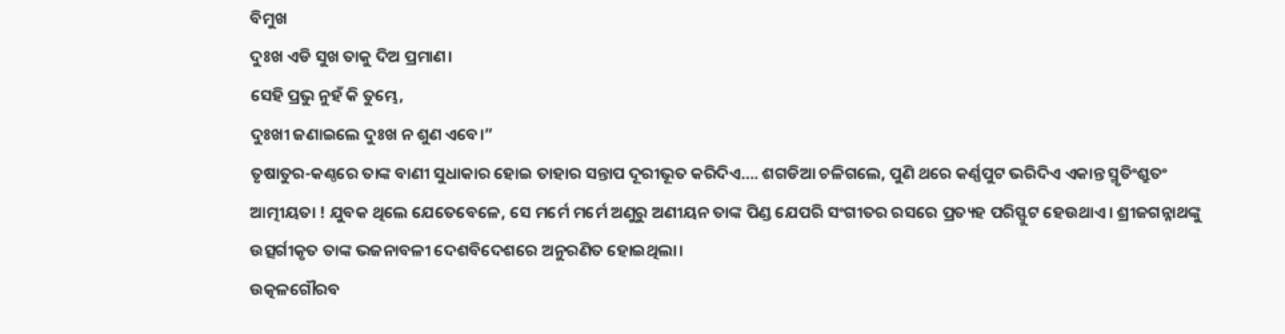ବିମୁଖ
ଦୁଃଖ ଏଡି ସୁଖ ତାକୁ ଦିଅ ପ୍ରମାଣ।
ସେହି ପ୍ରଭୁ ନୁହଁ କି ତୁମ୍ଭେ,
ଦୁଃଖୀ ଜଣାଇଲେ ଦୁଃଖ ନ ଶୁଣ ଏବେ।”
ତୃଷାତୁର-କଣ୍ଠରେ ତାଙ୍କ ବାଣୀ ସୁଧାକାର ହୋଇ ତାହାର ସନ୍ତାପ ଦୂରୀଭୂତ କରିଦିଏ…. ଶଗଡିଆ ଚଳିଗଲେ, ପୁଣି ଥରେ କର୍ଣ୍ଣପୁଟ ଭରିଦିଏ ଏକାନ୍ତ ସ୍ମୃତିଂଶ୍ରୁତଂ ଆତ୍ମୀୟତା ! ଯୁବକ ଥିଲେ ଯେତେବେଳେ, ସେ ମର୍ମେ ମର୍ମେ ଅଣୁରୁ ଅଣୀୟନ ତାଙ୍କ ପିଣ୍ଡ ଯେପରି ସଂଗୀତର ରସରେ ପ୍ରତ୍ୟହ ପରିସ୍ଫୁଟ ହେଉଥାଏ। ଶ୍ରୀଜଗନ୍ନାଥଙ୍କୁ ଉତ୍ସର୍ଗୀକୃତ ତାଙ୍କ ଭଜନାବଳୀ ଦେଶବିଦେଶରେ ଅନୁରଣିତ ହୋଇଥିଲା।
ଉତ୍କଳଗୌରବ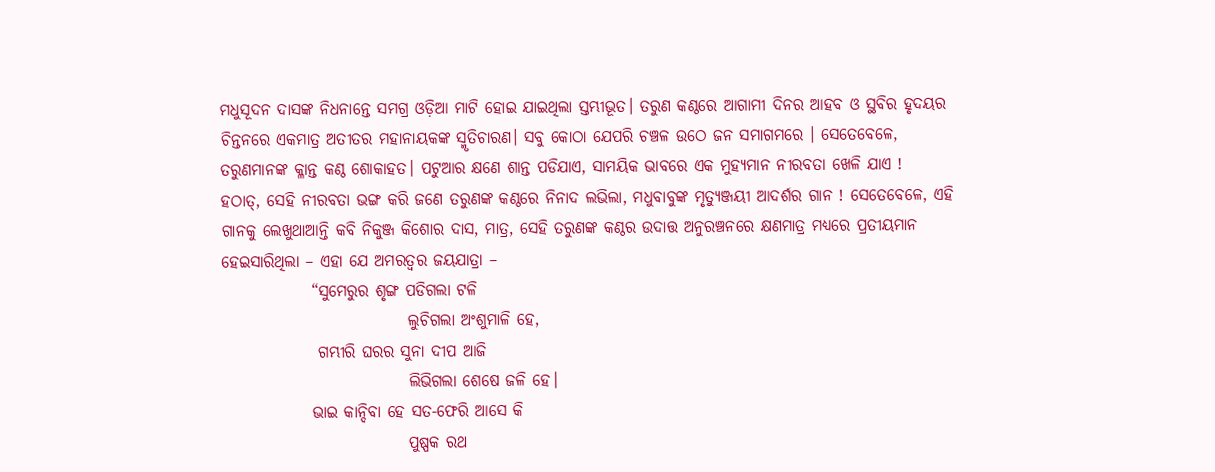ମଧୁସୂଦନ ଦାସଙ୍କ ନିଧନାନ୍ତେ ସମଗ୍ର ଓଡ଼ିଆ ମାଟି ହୋଇ ଯାଇଥିଲା ସ୍ତମ୍ଭୀଭୂତ। ତରୁଣ କଣ୍ଠରେ ଆଗାମୀ ଦିନର ଆହବ ଓ ସ୍ଥବିର ହୃଦୟର ଚିନ୍ତନରେ ଏକମାତ୍ର ଅତୀତର ମହାନାୟକଙ୍କ ସ୍ମୃତିଚାରଣ। ସବୁ କୋଠା ଯେପରି ଚଞ୍ଚଳ ଉଠେ ଜନ ସମାଗମରେ । ସେତେବେଳେ, ତରୁଣମାନଙ୍କ କ୍ଳାନ୍ତ କଣ୍ଠ ଶୋକାହତ। ପଟୁଆର କ୍ଷଣେ ଶାନ୍ତ ପଡିଯାଏ, ସାମୟିକ ଭାବରେ ଏକ ମୁହ୍ଯମାନ ନୀରବତା ଖେଳି ଯାଏ !
ହଠାତ୍, ସେହି ନୀରବତା ଭଙ୍ଗ କରି ଜଣେ ତରୁଣଙ୍କ କଣ୍ଠରେ ନିନାଦ ଲଭିଲା, ମଧୁବାବୁଙ୍କ ମୃତ୍ୟୁଞ୍ଜୟୀ ଆଦର୍ଶର ଗାନ ! ସେତେବେଳେ, ଏହି ଗାନକୁ ଲେଖୁଥାଆନ୍ତି କବି ନିକୁଞ୍ଜ କିଶୋର ଦାସ, ମାତ୍ର, ସେହି ତରୁଣଙ୍କ କଣ୍ଠର ଉଦାତ୍ତ ଅନୁରଞ୍ଚନରେ କ୍ଷଣମାତ୍ର ମଧ୍ୟରେ ପ୍ରତୀୟମାନ ହେଇସାରିଥିଲା – ଏହା ଯେ ଅମରତ୍ଵର ଜୟଯାତ୍ରା –
              “ସୁମେରୁର ଶୃଙ୍ଗ ପଡିଗଲା ଟଳି
                             ଲୁଚିଗଲା ଅଂଶୁମାଳି ହେ,
               ଗମ୍ଭୀରି ଘରର ସୁନା ଦୀପ ଆଜି
                             ଲିଭିଗଲା ଶେଷେ ଜଳି ହେ।
              ଭାଇ କାନ୍ଦିବା ହେ ସତ-ଫେରି ଆସେ କି
                             ପୁଷ୍ପକ ରଥ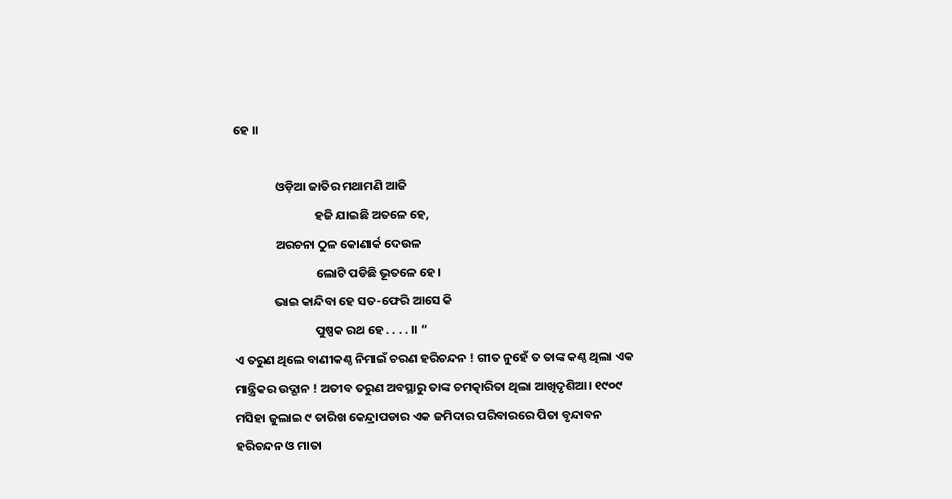ହେ ।।

               ଓଡ଼ିଆ ଜାତିର ମଥାମଣି ଆଜି
                             ହଜି ଯାଇଛି ଅତଳେ ହେ,
               ଅରଚନା ଠୁଳ କୋଣାର୍କ ଦେଉଳ
                             ଲୋଟି ପଡିଛି ଭୂତଳେ ହେ।
              ଭାଇ କାନ୍ଦିବା ହେ ସତ-ଫେରି ଆସେ କି
                             ପୁଷ୍ପକ ରଥ ହେ . . . . ।। “
ଏ ତରୁଣ ଥିଲେ ବାଣୀକଣ୍ଠ ନିମାଇଁ ଚରଣ ହରିଚନ୍ଦନ ! ଗୀତ ନୁହେଁ ତ ତାଙ୍କ କଣ୍ଠ ଥିଲା ଏକ ମାନ୍ତ୍ରିକର ଉଦ୍ଗାନ ! ଅତୀବ ତରୁଣ ଅବସ୍ଥାରୁ ତାଙ୍କ ଚମତ୍କାରିତା ଥିଲା ଆଖିଦୃଶିଆ। ୧୯୦୯ ମସିହା ଜୁଲାଇ ୯ ତାରିଖ କେନ୍ଦ୍ରାପଡାର ଏକ ଜମିଦାର ପରିବାରରେ ପିତା ବୃନ୍ଦାବନ ହରିଚନ୍ଦନ ଓ ମାତା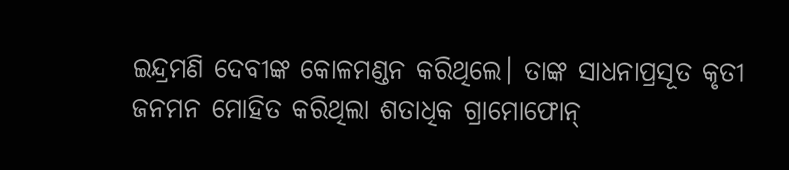ଇନ୍ଦ୍ରମଣି ଦେବୀଙ୍କ କୋଳମଣ୍ଡନ କରିଥିଲେ। ତାଙ୍କ ସାଧନାପ୍ରସୂତ କୃତୀ ଜନମନ ମୋହିତ କରିଥିଲା ଶତାଧିକ ଗ୍ରାମୋଫୋନ୍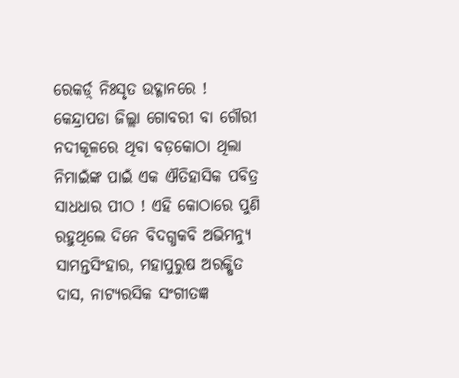ରେକର୍ଡ଼୍ ନିଃସୃତ ଉଦ୍ଗାନରେ !
କେନ୍ଦ୍ରାପଡା ଜିଲ୍ଲା ଗୋବରୀ ବା ଗୌରୀ ନଦୀକୂଳରେ ଥିବା ବଡ଼କୋଠା ଥିଲା ନିମାଇଁଙ୍କ ପାଇଁ ଏକ ଐତିହାସିକ ପବିତ୍ର ସାଧଧାର ପୀଠ ! ଏହି କୋଠାରେ ପୁଣି ରହୁଥିଲେ ଦିନେ ବିଦଗ୍ଧକବି ଅଭିମନ୍ୟୁ ସାମନ୍ତସିଂହାର, ମହାପୁରୁଷ ଅରକ୍ଷିତ ଦାସ, ନାଟ୍ଯରସିକ ସଂଗୀତଜ୍ଞ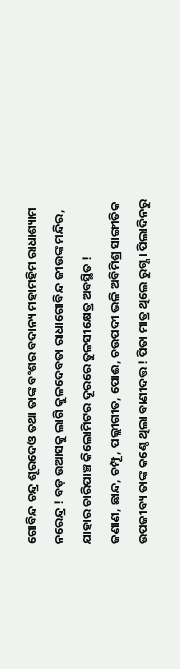ଗୋବିନ୍ଦ ଚନ୍ଦ୍ର ଶୂରଦେଓ ତଥା ତାଙ୍କ ବଂଶର ବଦାନ୍ୟ ମହାମହିମ ରାଧାଶ୍ୟାମ ନରେନ୍ଦ୍ର ! ବଡ଼ ଉଆସକୁ ଲାଗି କୁଳଦେବତା ରାଧାଗୋବିନ୍ଦ ଜୀଉଙ୍କ ମନ୍ଦିର, ଯାହାର ଚାରିପାଞ୍ଚ କିଲୋମିଟର ଦୂରରେ ତୁଳସୀକ୍ଷେତ୍ର ଅବସ୍ଥିତ !
ଜଣାଣ, ଛାନ୍ଦ, ଚମ୍ପୂ, ପଲ୍ଲୀଗୀତ, ପୋଈ, ଚଉପଦୀ ଭଳି ଅବିମିଶ୍ର ସାଙ୍ଗୀତିକ ଉପଜୀବ୍ୟ ତାଙ୍କ କଣ୍ଠେ ଥିଲା ବାଣୀଦତ୍ତ ! ପିତା ମାତ୍ର ଥିଲେ ରୁଗ୍ଣ । ପିଲାଦିନରୁ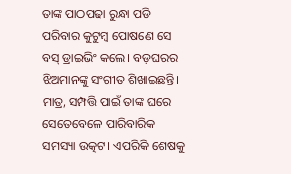ତାଙ୍କ ପାଠପଢା ରୁନ୍ଧା ପଡି ପରିବାର କୁଟୁମ୍ଵ ପୋଷଣେ ସେ ବସ୍ ଡ୍ରାଇଭିଂ କଲେ। ବଡ଼ଘରର ଝିଅମାନଙ୍କୁ ସଂଗୀତ ଶିଖାଇଛନ୍ତି। ମାତ୍ର, ସମ୍ପତ୍ତି ପାଇଁ ତାଙ୍କ ଘରେ ସେତେବେଳେ ପାରିବାରିକ ସମସ୍ୟା ଉତ୍କଟ। ଏପରିକି ଶେଷକୁ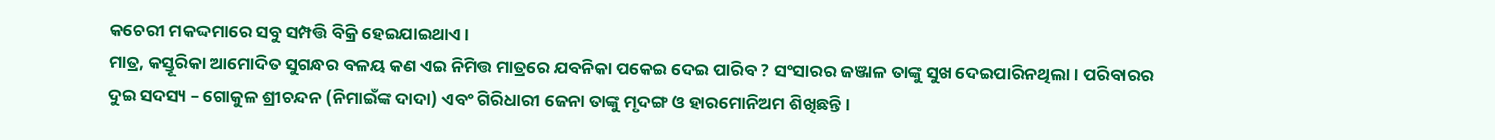କଚେରୀ ମକଦ୍ଦମାରେ ସବୁ ସମ୍ପତ୍ତି ବିକ୍ରି ହେଇଯାଇଥାଏ।
ମାତ୍ର, କସ୍ତୂରିକା ଆମୋଦିତ ସୁଗନ୍ଧର ବଳୟ କଣ ଏଇ ନିମିତ୍ତ ମାତ୍ରରେ ଯବନିକା ପକେଇ ଦେଇ ପାରିବ ? ସଂସାରର ଜଞ୍ଜାଳ ତାଙ୍କୁ ସୁଖ ଦେଇପାରିନଥିଲା। ପରିବାରର ଦୁଇ ସଦସ୍ୟ – ଗୋକୁଳ ଶ୍ରୀଚନ୍ଦନ (ନିମାଇଁଙ୍କ ଦାଦା) ଏବଂ ଗିରିଧାରୀ ଜେନା ତାଙ୍କୁ ମୃଦଙ୍ଗ ଓ ହାରମୋନିଅମ ଶିଖିଛନ୍ତି।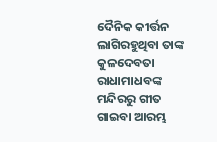ଦୈନିକ କୀର୍ତ୍ତନ ଲାଗିରହୁଥିବା ତାଙ୍କ କୁଳଦେବତା ରାଧାମାଧବଙ୍କ ମନ୍ଦିରରୁ ଗୀତ ଗାଇବା ଆରମ୍ଭ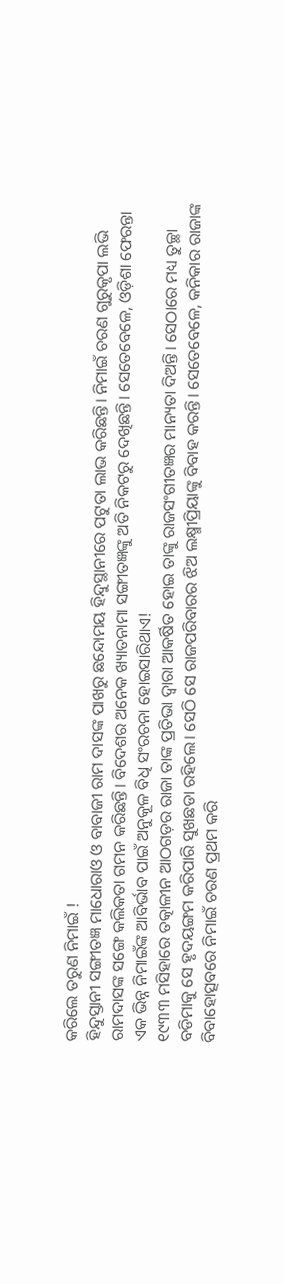କରିଲେ ତରୁଣ ନିମାଇଁ !
ହିନ୍ଦୁସ୍ତାନୀ ସଙ୍ଗୀତଜ୍ଞ ମାଧୋରାଓ ଓ ବାବାଜୀ ରାମ ଦାସଙ୍କ ପାଖରୁ ଛନ୍ଦୋମୟ ହିନ୍ଦୁସ୍ଥାନୀରେ ପଟୁତା ଲାଭ କରିଛନ୍ତି। ନିମାଇଁ ଚରଣ ଗୁରୁକୃପା ଲଭି ରାମଦାସଙ୍କ ସଙ୍ଗେ କଲିକତା ଗମନ କରିଛନ୍ତି। ବିଦେଶର ଅନେକ ଖ୍ୟାତନାମା ସଙ୍ଗୀତଜ୍ଞଙ୍କୁ ଅତି ନିକଟରୁ ଦେଖିଛନ୍ତି। ସେତେବେଳେ, ଓଡ଼ିଶା ଫେରନ୍ତା ଏକ ଭିନ୍ନ ନିମାଇଁଙ୍କ ଆବିର୍ଭାବ ପାଇଁ ଅନୁକୂଳ ବିଧି ସଂରଚନା ହୋଇସାରିଥାଏ!
୧୯୩୩ ମସିହାରେ ତତ୍କାଳୀନ ଆଠଗଡ଼ର ରାଜା ତାଙ୍କ ପ୍ରତିଭା ଦ୍ଵାରା ଆକର୍ଷିତ ହୋଇ ତାଙ୍କୁ ରାଜସଂଗୀତଜ୍ଞର ମାନ୍ୟତା ଦିଅନ୍ତି। ସେଠାରେ ମଧ୍ୟ ତୁଚ୍ଛା ବଡିମାକୁ ସେ ହୃଦୟଙ୍ଗମ କରିପାରି ସୁଖଛଡା ରହିଲେ। ସେଠି ସେ ରାଜପରିବାରର ଝିଅ ଲକ୍ଷ୍ମୀପ୍ରିୟାଙ୍କୁ ବିବାହ କରନ୍ତି। ସେତେବେଳେ, କନିକାର ରାଜାଙ୍କ ବିବାହୋତ୍ସବରେ ନିମାଇଁ ଚରଣ ପ୍ରଥମ କରି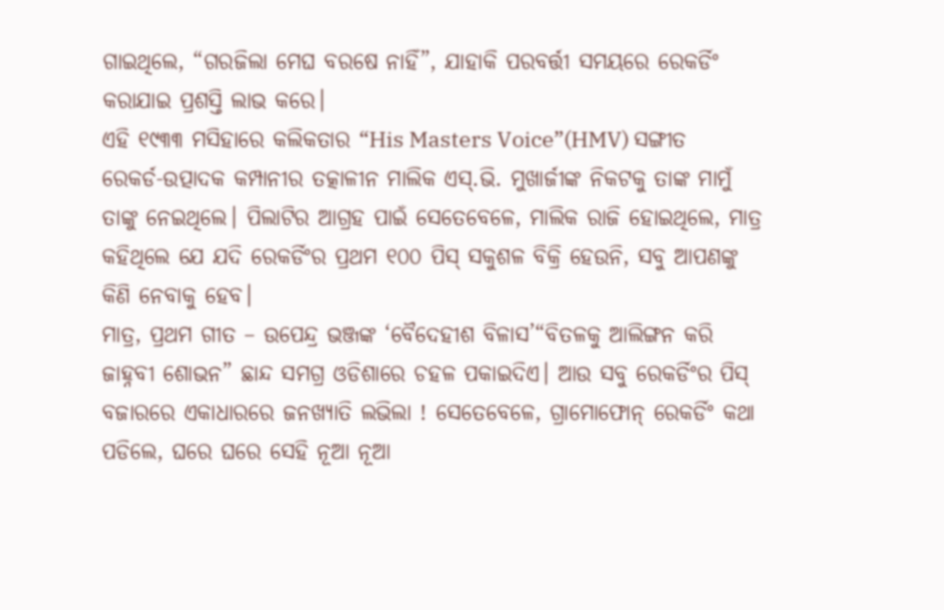ଗାଇଥିଲେ, “ଗରଜିଲା ମେଘ ବରଷେ ନାହିଁ”, ଯାହାକି ପରବର୍ତ୍ତୀ ସମୟରେ ରେକର୍ଡିଂ କରାଯାଇ ପ୍ରଶସ୍ତି ଲାଭ କରେ।
ଏହି ୧୯୩୩ ମସିହାରେ କଲିକତାର “His Masters Voice”(HMV) ସଙ୍ଗୀତ ରେକର୍ଡ-ଉତ୍ପାଦକ କମ୍ପାନୀର ତତ୍କାଳୀନ ମାଲିକ ଏସ୍.ଭି. ମୁଖାର୍ଜୀଙ୍କ ନିକଟକୁ ତାଙ୍କ ମାମୁଁ ତାଙ୍କୁ ନେଇଥିଲେ। ପିଲାଟିର ଆଗ୍ରହ ପାଇଁ ସେତେବେଳେ, ମାଲିକ ରାଜି ହୋଇଥିଲେ, ମାତ୍ର କହିଥିଲେ ଯେ ଯଦି ରେକର୍ଡିଂର ପ୍ରଥମ ୧୦୦ ପିସ୍ ସକୁଶଳ ବିକ୍ରି ହେଉନି, ସବୁ ଆପଣଙ୍କୁ କିଣି ନେବାକୁ ହେବ।
ମାତ୍ର, ପ୍ରଥମ ଗୀତ – ଉପେନ୍ଦ୍ର ଭଞ୍ଜଙ୍କ ‘ବୈଦେହୀଶ ବିଳାସ’“ବିତଳକୁ ଆଲିଙ୍ଗନ କରି ଜାହ୍ନବୀ ଶୋଭନ” ଛାନ୍ଦ ସମଗ୍ର ଓଡିଶାରେ ଚହଳ ପକାଇଦିଏ। ଆଉ ସବୁ ରେକର୍ଡିଂର ପିସ୍ ବଜାରରେ ଏକାଧାରରେ ଜନଖ୍ୟାତି ଲଭିଲା ! ସେତେବେଳେ, ଗ୍ରାମୋଫୋନ୍ ରେକର୍ଡିଂ କଥା ପଡିଲେ, ଘରେ ଘରେ ସେହି ନୂଆ ନୂଆ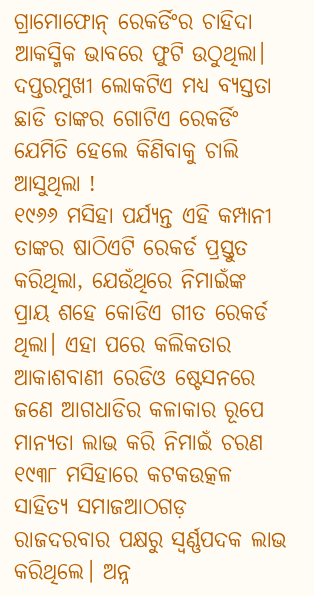ଗ୍ରାମୋଫୋନ୍ ରେକର୍ଡିଂର ଚାହିଦା ଆକସ୍ମିକ ଭାବରେ ଫୁଟି ଉଠୁଥିଲା। ଦପ୍ତରମୁଖୀ ଲୋକଟିଏ ମଧ୍ୟ ବ୍ୟସ୍ତତା ଛାଡି ତାଙ୍କର ଗୋଟିଏ ରେକର୍ଡିଂ ଯେମିତି ହେଲେ କିଣିବାକୁ ଚାଲି ଆସୁଥିଲା !
୧୯୬୬ ମସିହା ପର୍ଯ୍ୟନ୍ତ ଏହି କମ୍ପାନୀ ତାଙ୍କର ଷାଠିଏଟି ରେକର୍ଡ ପ୍ରସ୍ତୁତ କରିଥିଲା, ଯେଉଁଥିରେ ନିମାଇଁଙ୍କ ପ୍ରାୟ ଶହେ କୋଡିଏ ଗୀତ ରେକର୍ଡ ଥିଲା। ଏହା ପରେ କଲିକତାର ଆକାଶବାଣୀ ରେଡିଓ ଷ୍ଟେସନରେ ଜଣେ ଆଗଧାଡିର କଳାକାର ରୂପେ ମାନ୍ୟତା ଲାଭ କରି ନିମାଇଁ ଚରଣ ୧୯୩୮ ମସିହାରେ କଟକଉତ୍କଳ ସାହିତ୍ୟ ସମାଜଆଠଗଡ଼ ରାଜଦରବାର ପକ୍ଷରୁ ସ୍ଵର୍ଣ୍ଣପଦକ ଲାଭ କରିଥିଲେ। ଅନ୍ନ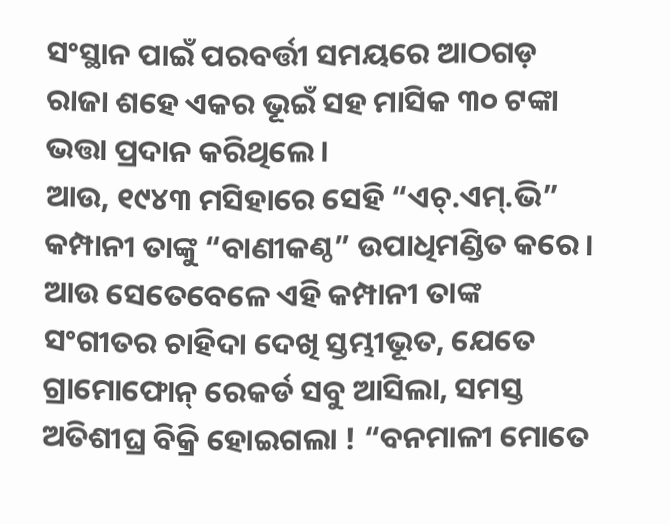ସଂସ୍ଥାନ ପାଇଁ ପରବର୍ତ୍ତୀ ସମୟରେ ଆଠଗଡ଼ ରାଜା ଶହେ ଏକର ଭୂଇଁ ସହ ମାସିକ ୩୦ ଟଙ୍କା ଭତ୍ତା ପ୍ରଦାନ କରିଥିଲେ।
ଆଉ, ୧୯୪୩ ମସିହାରେ ସେହି “ଏଚ୍.ଏମ୍.ଭି” କମ୍ପାନୀ ତାଙ୍କୁ “ବାଣୀକଣ୍ଠ” ଉପାଧିମଣ୍ଡିତ କରେ। ଆଉ ସେତେବେଳେ ଏହି କମ୍ପାନୀ ତାଙ୍କ ସଂଗୀତର ଚାହିଦା ଦେଖି ସ୍ତମ୍ଭୀଭୂତ, ଯେତେ ଗ୍ରାମୋଫୋନ୍ ରେକର୍ଡ ସବୁ ଆସିଲା, ସମସ୍ତ ଅତିଶୀଘ୍ର ବିକ୍ରି ହୋଇଗଲା ! “ବନମାଳୀ ମୋତେ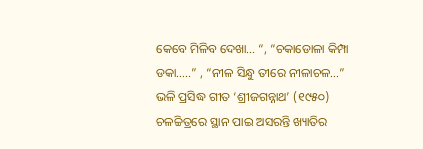କେବେ ମିଳିବ ଦେଖା… “, “ଚକାଡୋଳା କିମ୍ପା ଡକା…..” , “ନୀଳ ସିନ୍ଧୁ ତୀରେ ନୀଳାଚଳ…” ଭଳି ପ୍ରସିଦ୍ଧ ଗୀତ ‘ଶ୍ରୀଜଗନ୍ନାଥ’ (୧୯୫୦) ଚଳଚ୍ଚିତ୍ରରେ ସ୍ଥାନ ପାଇ ଅସରନ୍ତି ଖ୍ୟାତିର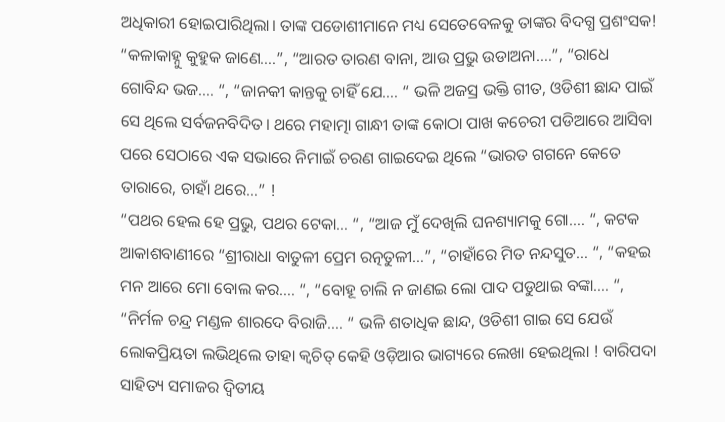ଅଧିକାରୀ ହୋଇପାରିଥିଲା। ତାଙ୍କ ପଡୋଶୀମାନେ ମଧ୍ୟ ସେତେବେଳକୁ ତାଙ୍କର ବିଦଗ୍ଧ ପ୍ରଶଂସକ!
“କଳାକାହ୍ନୁ କୁହୁକ ଜାଣେ….”, “ଆରତ ତାରଣ ବାନା, ଆଉ ପ୍ରଭୁ ଉଡାଅନା….”, “ରାଧେ ଗୋବିନ୍ଦ ଭଜ…. “, “ଜାନକୀ କାନ୍ତକୁ ଚାହିଁ ଯେ…. “ ଭଳି ଅଜସ୍ର ଭକ୍ତି ଗୀତ, ଓଡିଶୀ ଛାନ୍ଦ ପାଇଁ ସେ ଥିଲେ ସର୍ବଜନବିଦିତ। ଥରେ ମହାତ୍ମା ଗାନ୍ଧୀ ତାଙ୍କ କୋଠା ପାଖ କଚେରୀ ପଡିଆରେ ଆସିବା ପରେ ସେଠାରେ ଏକ ସଭାରେ ନିମାଇଁ ଚରଣ ଗାଇଦେଇ ଥିଲେ “ଭାରତ ଗଗନେ କେତେ ତାରାରେ, ଚାହାଁ ଥରେ…” !
“ପଥର ହେଲ ହେ ପ୍ରଭୁ, ପଥର ଟେକା… “, “ଆଜ ମୁଁ ଦେଖିଲି ଘନଶ୍ୟାମକୁ ଗୋ…. “, କଟକ ଆକାଶବାଣୀରେ “ଶ୍ରୀରାଧା ବାତୁଳୀ ପ୍ରେମ ରତ୍ନତୁଳୀ…”, “ଚାହାଁରେ ମିତ ନନ୍ଦସୁତ… “, “କହଇ ମନ ଆରେ ମୋ ବୋଲ କର…. “, “ବୋହୂ ଚାଲି ନ ଜାଣଇ ଲୋ ପାଦ ପଡୁଥାଇ ବଙ୍କା…. “, “ନିର୍ମଳ ଚନ୍ଦ୍ର ମଣ୍ଡଳ ଶାରଦେ ବିରାଜି…. “ ଭଳି ଶତାଧିକ ଛାନ୍ଦ, ଓଡିଶୀ ଗାଇ ସେ ଯେଉଁ ଲୋକପ୍ରିୟତା ଲଭିଥିଲେ ତାହା କ୍ଵଚିତ୍ କେହି ଓଡ଼ିଆର ଭାଗ୍ୟରେ ଲେଖା ହେଇଥିଲା ! ବାରିପଦା ସାହିତ୍ୟ ସମାଜର ଦ୍ଵିତୀୟ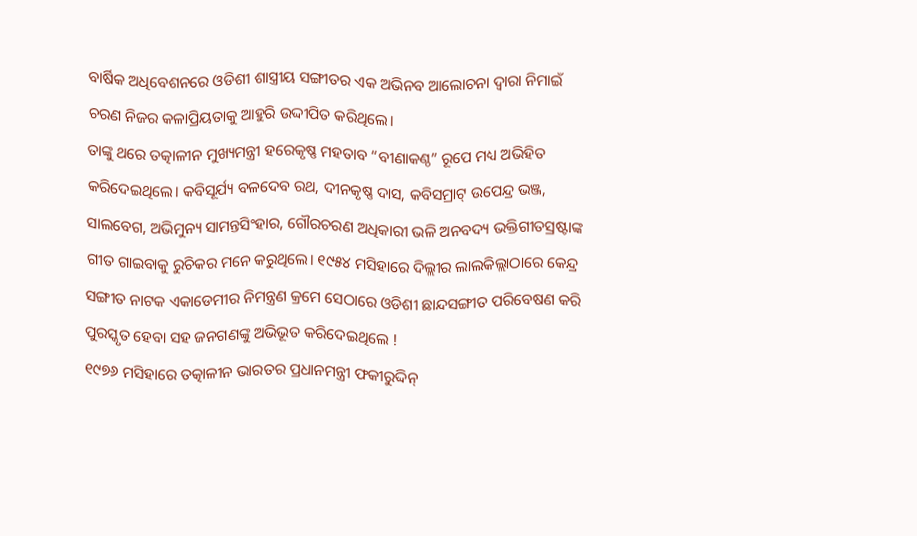ବାର୍ଷିକ ଅଧିବେଶନରେ ଓଡିଶୀ ଶାସ୍ତ୍ରୀୟ ସଙ୍ଗୀତର ଏକ ଅଭିନବ ଆଲୋଚନା ଦ୍ଵାରା ନିମାଇଁ ଚରଣ ନିଜର କଳାପ୍ରିୟତାକୁ ଆହୁରି ଉଦ୍ଦୀପିତ କରିଥିଲେ।
ତାଙ୍କୁ ଥରେ ତତ୍କାଳୀନ ମୁଖ୍ୟମନ୍ତ୍ରୀ ହରେକୃଷ୍ଣ ମହତାବ “ବୀଣାକଣ୍ଠ” ରୂପେ ମଧ୍ୟ ଅଭିହିତ କରିଦେଇଥିଲେ। କବିସୂର୍ଯ୍ୟ ବଳଦେବ ରଥ, ଦୀନକୃଷ୍ଣ ଦାସ, କବିସମ୍ରାଟ୍ ଉପେନ୍ଦ୍ର ଭଞ୍ଜ, ସାଲବେଗ, ଅଭିମୁନ୍ୟ ସାମନ୍ତସିଂହାର, ଗୌରଚରଣ ଅଧିକାରୀ ଭଳି ଅନବଦ୍ୟ ଭକ୍ତିଗୀତସ୍ରଷ୍ଟାଙ୍କ ଗୀତ ଗାଇବାକୁ ରୁଚିକର ମନେ କରୁଥିଲେ। ୧୯୫୪ ମସିହାରେ ଦିଲ୍ଲୀର ଲାଲକିଲ୍ଲାଠାରେ କେନ୍ଦ୍ର ସଙ୍ଗୀତ ନାଟକ ଏକାଡେମୀର ନିମନ୍ତ୍ରଣ କ୍ରମେ ସେଠାରେ ଓଡିଶୀ ଛାନ୍ଦସଙ୍ଗୀତ ପରିବେଷଣ କରି ପୁରସ୍କୃତ ହେବା ସହ ଜନଗଣଙ୍କୁ ଅଭିଭୂତ କରିଦେଇଥିଲେ !
୧୯୭୬ ମସିହାରେ ତତ୍କାଳୀନ ଭାରତର ପ୍ରଧାନମନ୍ତ୍ରୀ ଫକୀରୁଦ୍ଦିନ୍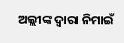ଅଲ୍ଲୀଙ୍କ ଦ୍ଵାରା ନିମାଇଁ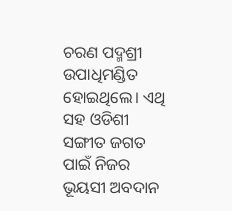ଚରଣ ପଦ୍ମଶ୍ରୀ ଉପାଧିମଣ୍ଡିତ ହୋଇଥିଲେ। ଏଥି ସହ ଓଡିଶୀ ସଙ୍ଗୀତ ଜଗତ ପାଇଁ ନିଜର ଭୂୟସୀ ଅବଦାନ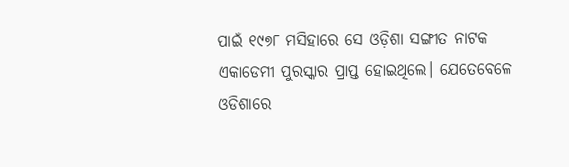ପାଇଁ ୧୯୭୮ ମସିହାରେ ସେ ଓଡ଼ିଶା ସଙ୍ଗୀତ ନାଟକ ଏକାଡେମୀ ପୁରସ୍କାର ପ୍ରାପ୍ତ ହୋଇଥିଲେ। ଯେତେବେଳେ ଓଡିଶାରେ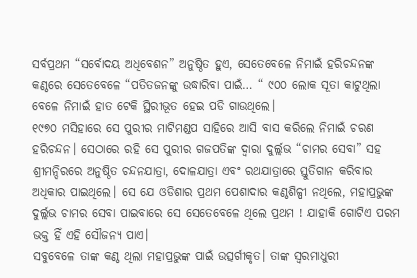ସର୍ବପ୍ରଥମ “ସର୍ବୋଦୟ ଅଧିବେଶନ” ଅନୁଷ୍ଠିତ ହୁଏ, ସେତେବେଳେ ନିମାଇଁ ହରିଚନ୍ଦନଙ୍କ କଣ୍ଠରେ ସେତେବେଳେ “ପତିତଜନଙ୍କୁ ଉଦ୍ଧାରିବା ପାଇଁ… “ ୯୦୦ ଲୋକ ସୂତା କାଟୁଥିଲା ବେଳେ ନିମାଇଁ ହାତ ଟେକି ସ୍ଥିରୀଭୂତ ହେଇ ପଡି ଗାଉଥିଲେ।
୧୯୭୦ ମସିହାରେ ସେ ପୁରୀର ମାଟିମଣ୍ଡପ ସାହିରେ ଆସି ବାସ କରିଲେ ନିମାଇଁ ଚରଣ ହରିଚନ୍ଦନ। ସେଠାରେ ରହି ସେ ପୁରୀର ଗଜପତିଙ୍କ ଦ୍ଵାରା ଦୁର୍ଲ୍ଲଭ “ଚାମର ସେବା” ସହ ଶ୍ରୀମନ୍ଦିରରେ ଅନୁଷ୍ଠିତ ଚନ୍ଦନଯାତ୍ରା, ଦୋଳଯାତ୍ରା ଏବଂ ରଥଯାତ୍ରାରେ ସ୍ତୁତିଗାନ କରିବାର ଅଧିକାର ପାଇଥିଲେ। ସେ ଯେ ଓଡିଶାର ପ୍ରଥମ ପେଶାଦାର କଣ୍ଠଶିଳ୍ପୀ ନଥିଲେ, ମହାପ୍ରଭୁଙ୍କ ଦୁର୍ଲ୍ଲଭ ଚାମର ସେବା ପାଇବାରେ ସେ ସେତେବେଳେ ଥିଲେ ପ୍ରଥମ ! ଯାହାକି ଗୋଟିଏ ପରମ ଭକ୍ତ ହିଁ ଏହି ସୌଜନ୍ୟ ପାଏ।
ସବୁବେଳେ ତାଙ୍କ କଣ୍ଠ ଥିଲା ମହାପ୍ରଭୁଙ୍କ ପାଇଁ ଉତ୍ସର୍ଗୀକୃତ। ତାଙ୍କ ସ୍ଵରମାଧୁରୀ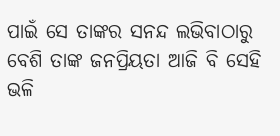ପାଇଁ ସେ ତାଙ୍କର ସନନ୍ଦ ଲଭିବାଠାରୁ ବେଶି ତାଙ୍କ ଜନପ୍ରିୟତା ଆଜି ବି ସେହି ଭଳି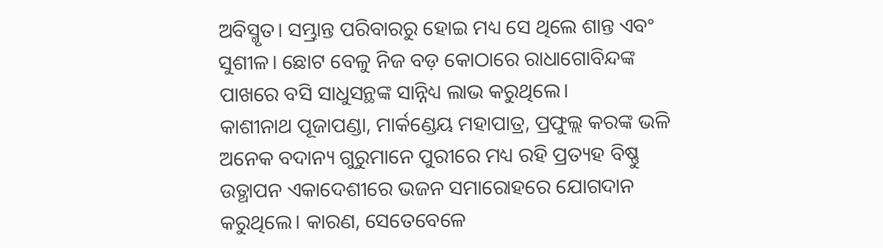ଅବିସ୍ମୃତ। ସମ୍ଭ୍ରାନ୍ତ ପରିବାରରୁ ହୋଇ ମଧ୍ୟ ସେ ଥିଲେ ଶାନ୍ତ ଏବଂ ସୁଶୀଳ। ଛୋଟ ବେଳୁ ନିଜ ବଡ଼ କୋଠାରେ ରାଧାଗୋବିନ୍ଦଙ୍କ ପାଖରେ ବସି ସାଧୁସନ୍ଥଙ୍କ ସାନ୍ନିଧ୍ୟ ଲାଭ କରୁଥିଲେ।
କାଶୀନାଥ ପୂଜାପଣ୍ଡା, ମାର୍କଣ୍ଡେୟ ମହାପାତ୍ର, ପ୍ରଫୁଲ୍ଲ କରଙ୍କ ଭଳି ଅନେକ ବଦାନ୍ୟ ଗୁରୁମାନେ ପୁରୀରେ ମଧ୍ୟ ରହି ପ୍ରତ୍ୟହ ବିଷ୍ଣୁ ଉତ୍ଥାପନ ଏକାଦେଶୀରେ ଭଜନ ସମାରୋହରେ ଯୋଗଦାନ କରୁଥିଲେ। କାରଣ, ସେତେବେଳେ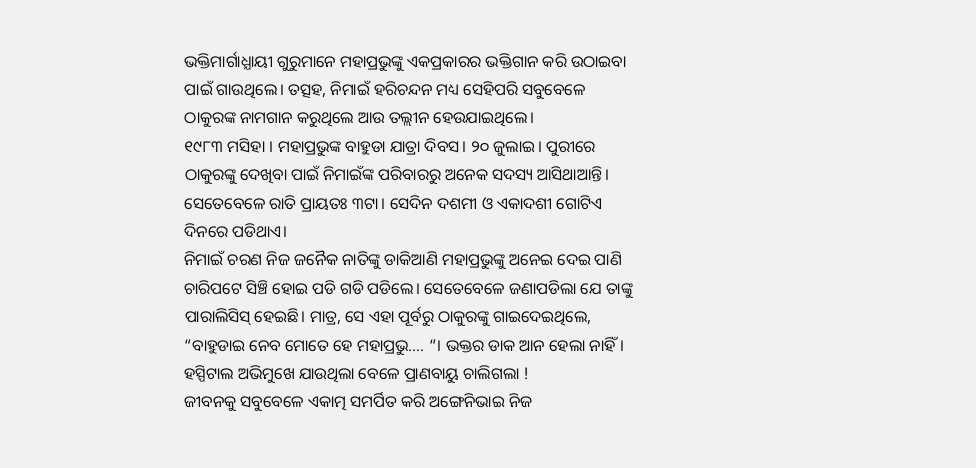ଭକ୍ତିମାର୍ଗାଧ୍ଯାୟୀ ଗୁରୁମାନେ ମହାପ୍ରଭୁଙ୍କୁ ଏକପ୍ରକାରର ଭକ୍ତିଗାନ କରି ଉଠାଇବା ପାଇଁ ଗାଉଥିଲେ। ତତ୍ସହ, ନିମାଇଁ ହରିଚନ୍ଦନ ମଧ୍ୟ ସେହିପରି ସବୁବେଳେ ଠାକୁରଙ୍କ ନାମଗାନ କରୁଥିଲେ ଆଉ ତଲ୍ଲୀନ ହେଉଯାଇଥିଲେ।
୧୯୮୩ ମସିହା । ମହାପ୍ରଭୁଙ୍କ ବାହୁଡା ଯାତ୍ରା ଦିବସ। ୨୦ ଜୁଲାଇ। ପୁରୀରେ ଠାକୁରଙ୍କୁ ଦେଖିବା ପାଇଁ ନିମାଇଁଙ୍କ ପରିବାରରୁ ଅନେକ ସଦସ୍ୟ ଆସିଥାଆନ୍ତି। ସେତେବେଳେ ରାତି ପ୍ରାୟତଃ ୩ଟା। ସେଦିନ ଦଶମୀ ଓ ଏକାଦଶୀ ଗୋଟିଏ ଦିନରେ ପଡିଥାଏ।
ନିମାଇଁ ଚରଣ ନିଜ ଜନୈକ ନାତିଙ୍କୁ ଡାକିଆଣି ମହାପ୍ରଭୁଙ୍କୁ ଅନେଇ ଦେଇ ପାଣି ଚାରିପଟେ ସିଞ୍ଚି ହୋଇ ପଡି ଗଡି ପଡିଲେ। ସେତେବେଳେ ଜଣାପଡିଲା ଯେ ତାଙ୍କୁ ପାରାଲିସିସ୍ ହେଇଛି। ମାତ୍ର, ସେ ଏହା ପୂର୍ବରୁ ଠାକୁରଙ୍କୁ ଗାଇଦେଇଥିଲେ, “ବାହୁଡାଇ ନେବ ମୋତେ ହେ ମହାପ୍ରଭୁ…. “। ଭକ୍ତର ଡାକ ଆନ ହେଲା ନାହିଁ। ହସ୍ପିଟାଲ ଅଭିମୁଖେ ଯାଉଥିଲା ବେଳେ ପ୍ରାଣବାୟୁ ଚାଲିଗଲା !
ଜୀବନକୁ ସବୁବେଳେ ଏକାତ୍ମ ସମର୍ପିତ କରି ଅଙ୍ଗେନିଭାଇ ନିଜ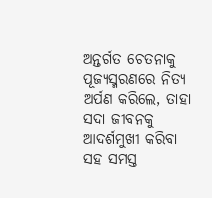ଅନ୍ତର୍ଗତ ଚେତନାକୁ ପୂଜ୍ଯସ୍ମରଣରେ ନିତ୍ଯ ଅର୍ପଣ କରିଲେ, ତାହା ସଦା ଜୀବନକୁ ଆଦର୍ଶମୁଖୀ କରିବା ସହ ସମସ୍ତ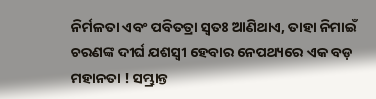ନିର୍ମଳତା ଏବଂ ପବିତତ୍ରା ସ୍ଵତଃ ଆଣିଥାଏ, ତାହା ନିମାଇଁ ଚରଣଙ୍କ ଦୀର୍ଘ ଯଶସ୍ଵୀ ହେବାର ନେପଥ୍ୟରେ ଏକ ବଡ଼ ମହାନତା ! ସମ୍ଭ୍ରାନ୍ତ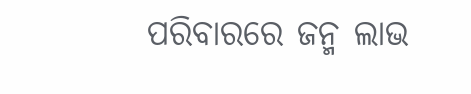ପରିବାରରେ ଜନ୍ମ ଲାଭ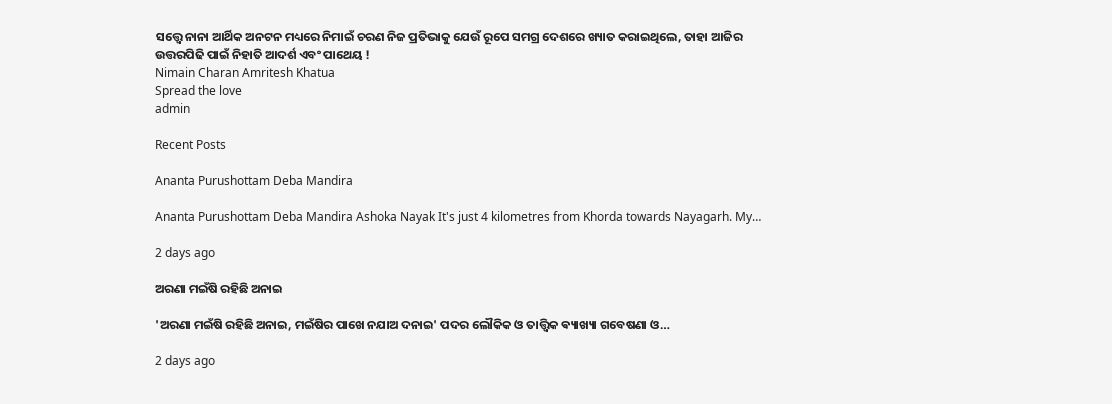ସତ୍ତ୍ଵେ ନାନା ଆର୍ଥିକ ଅନଟନ ମଧ୍ୟରେ ନିମାଇଁ ଚରଣ ନିଜ ପ୍ରତିଭାକୁ ଯେଉଁ ରୂପେ ସମଗ୍ର ଦେଶରେ ଖ୍ୟାତ କରାଇଥିଲେ, ତାହା ଆଜିର ଉତ୍ତରପିଢି ପାଇଁ ନିହାତି ଆଦର୍ଶ ଏବଂ ପାଥେୟ !
Nimain Charan Amritesh Khatua
Spread the love
admin

Recent Posts

Ananta Purushottam Deba Mandira

Ananta Purushottam Deba Mandira Ashoka Nayak It's just 4 kilometres from Khorda towards Nayagarh. My…

2 days ago

ଅରଣା ମଇଁଷି ରହିଛି ଅନାଇ

'ଅରଣା ମଇଁଷି ରହିଛି ଅନାଇ, ମଇଁଷିର ପାଖେ ନଯାଅ ଦନାଇ' ପଦର ଲୌକିକ ଓ ତାତ୍ତ୍ଵିକ ଵ୍ୟାଖ୍ୟା ଗବେଷଣା ଓ…

2 days ago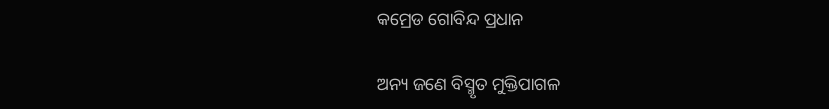କମ୍ରେଡ ଗୋବିନ୍ଦ ପ୍ରଧାନ

ଅନ୍ୟ ଜଣେ ବିସ୍ମୃତ ମୁକ୍ତିପାଗଳ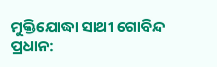ମୁକ୍ତିଯୋଦ୍ଧା ସାଥୀ ଗୋବିନ୍ଦ ପ୍ରଧାନ: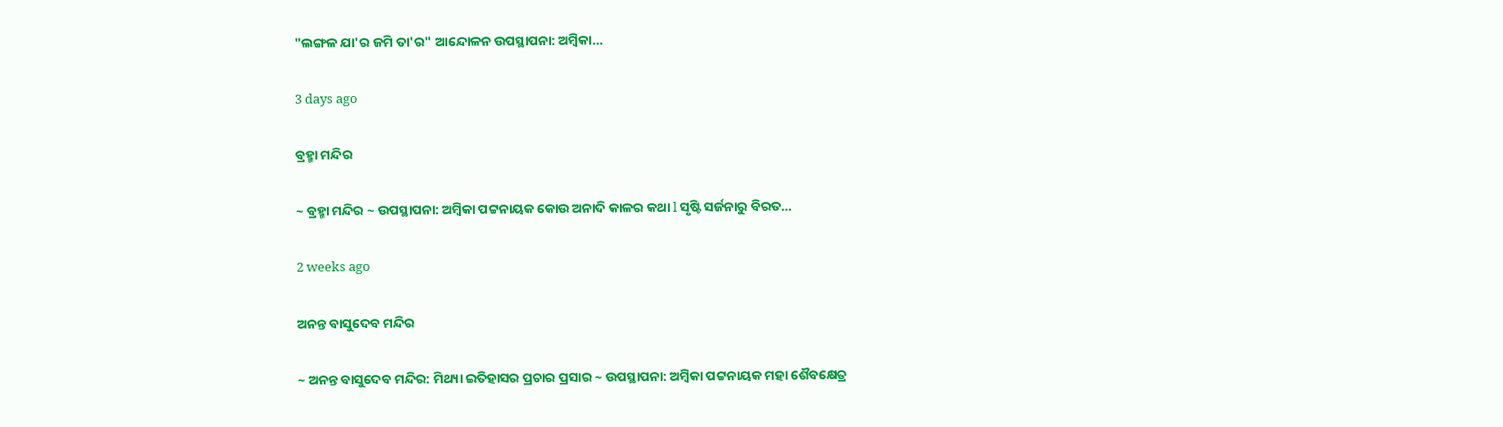"ଲଙ୍ଗଳ ଯା'ର ଜମି ତା'ର" ଆନ୍ଦୋଳନ ଉପସ୍ଥାପନା: ଅମ୍ବିକା…

3 days ago

ବ୍ରହ୍ମା ମନ୍ଦିର

~ ବ୍ରହ୍ମା ମନ୍ଦିର ~ ଉପସ୍ଥାପନା: ଅମ୍ବିକା ପଟ୍ଟନାୟକ କୋଉ ଅନାଦି କାଳର କଥା l ସୃଷ୍ଟି ସର୍ଜନାରୁ ବିରତ…

2 weeks ago

ଅନନ୍ତ ବାସୁଦେବ ମନ୍ଦିର

~ ଅନନ୍ତ ବାସୁଦେବ ମନ୍ଦିର: ମିଥ୍ୟା ଇତିହାସର ପ୍ରଚାର ପ୍ରସାର ~ ଉପସ୍ଥାପନା: ଅମ୍ବିକା ପଟ୍ଟନାୟକ ମହା ଶୈବକ୍ଷେତ୍ର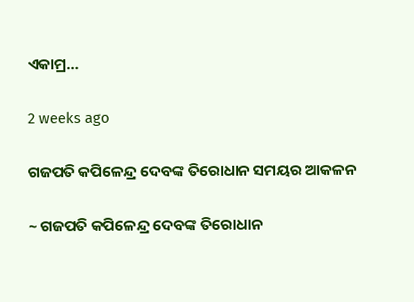ଏକାମ୍ର…

2 weeks ago

ଗଜପତି କପିଳେନ୍ଦ୍ର ଦେବଙ୍କ ତିରୋଧାନ ସମୟର ଆକଳନ

~ ଗଜପତି କପିଳେନ୍ଦ୍ର ଦେବଙ୍କ ତିରୋଧାନ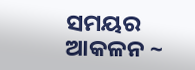ସମୟର ଆକଳନ ~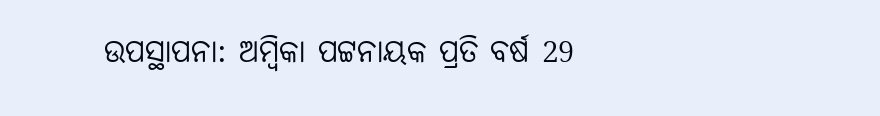ଉପସ୍ଥାପନା: ଅମ୍ବିକା ପଟ୍ଟନାୟକ ପ୍ରତି ବର୍ଷ 29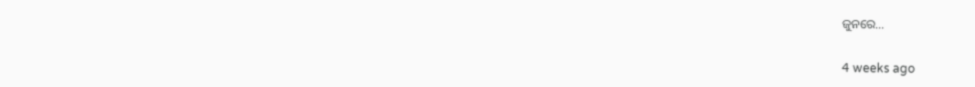ଜୁନରେ…

4 weeks ago